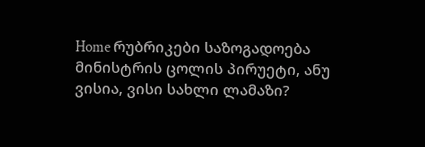Home რუბრიკები საზოგადოება მინისტრის ცოლის პირუეტი, ანუ ვისია, ვისი სახლი ლამაზი?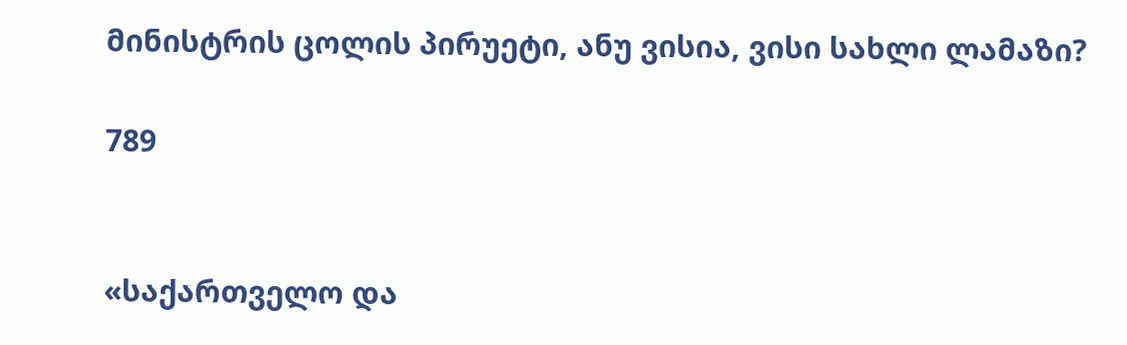მინისტრის ცოლის პირუეტი, ანუ ვისია, ვისი სახლი ლამაზი?

789


«საქართველო და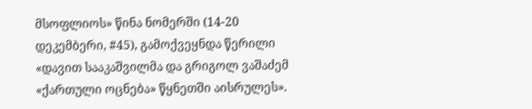მსოფლიოს» წინა ნომერში (14-20 დეკემბერი, #45), გამოქვეყნდა წერილი «დავით სააკაშვილმა და გრიგოლ ვაშაძემ «ქართული ოცნება» წყნეთში აისრულეს».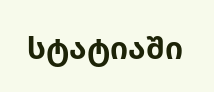სტატიაში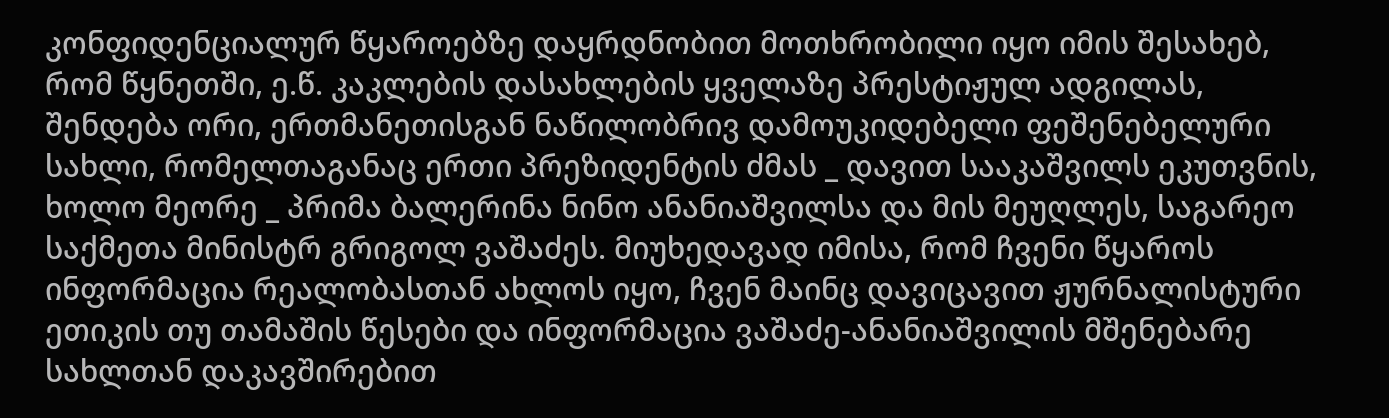კონფიდენციალურ წყაროებზე დაყრდნობით მოთხრობილი იყო იმის შესახებ, რომ წყნეთში, ე.წ. კაკლების დასახლების ყველაზე პრესტიჟულ ადგილას, შენდება ორი, ერთმანეთისგან ნაწილობრივ დამოუკიდებელი ფეშენებელური სახლი, რომელთაგანაც ერთი პრეზიდენტის ძმას _ დავით სააკაშვილს ეკუთვნის, ხოლო მეორე _ პრიმა ბალერინა ნინო ანანიაშვილსა და მის მეუღლეს, საგარეო საქმეთა მინისტრ გრიგოლ ვაშაძეს. მიუხედავად იმისა, რომ ჩვენი წყაროს ინფორმაცია რეალობასთან ახლოს იყო, ჩვენ მაინც დავიცავით ჟურნალისტური ეთიკის თუ თამაშის წესები და ინფორმაცია ვაშაძე-ანანიაშვილის მშენებარე სახლთან დაკავშირებით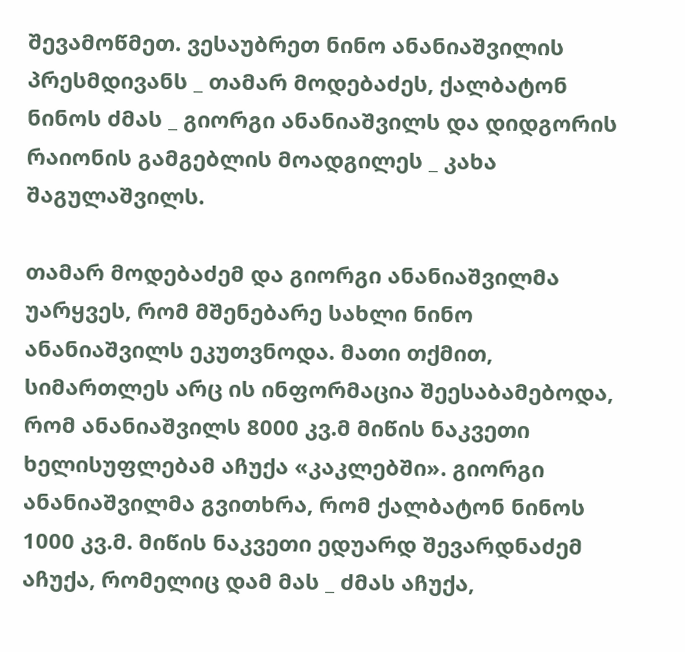შევამოწმეთ. ვესაუბრეთ ნინო ანანიაშვილის პრესმდივანს _ თამარ მოდებაძეს, ქალბატონ ნინოს ძმას _ გიორგი ანანიაშვილს და დიდგორის რაიონის გამგებლის მოადგილეს _ კახა შაგულაშვილს.

თამარ მოდებაძემ და გიორგი ანანიაშვილმა უარყვეს, რომ მშენებარე სახლი ნინო ანანიაშვილს ეკუთვნოდა. მათი თქმით, სიმართლეს არც ის ინფორმაცია შეესაბამებოდა, რომ ანანიაშვილს 8000 კვ.მ მიწის ნაკვეთი ხელისუფლებამ აჩუქა «კაკლებში». გიორგი ანანიაშვილმა გვითხრა, რომ ქალბატონ ნინოს 1000 კვ.მ. მიწის ნაკვეთი ედუარდ შევარდნაძემ აჩუქა, რომელიც დამ მას _ ძმას აჩუქა,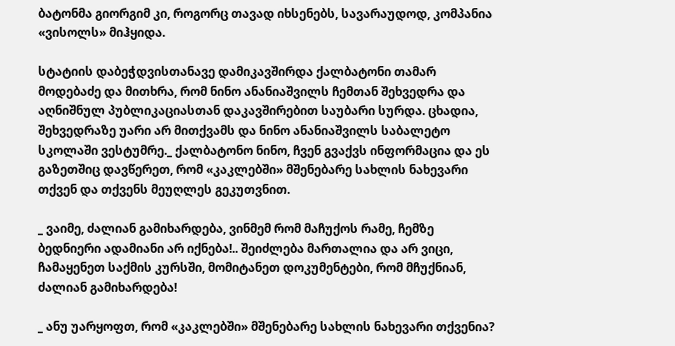ბატონმა გიორგიმ კი, როგორც თავად იხსენებს, სავარაუდოდ, კომპანია «ვისოლს» მიჰყიდა.

სტატიის დაბეჭდვისთანავე დამიკავშირდა ქალბატონი თამარ მოდებაძე და მითხრა, რომ ნინო ანანიაშვილს ჩემთან შეხვედრა და აღნიშნულ პუბლიკაციასთან დაკავშირებით საუბარი სურდა. ცხადია, შეხვედრაზე უარი არ მითქვამს და ნინო ანანიაშვილს საბალეტო სკოლაში ვესტუმრე._ ქალბატონო ნინო, ჩვენ გვაქვს ინფორმაცია და ეს გაზეთშიც დავწერეთ, რომ «კაკლებში» მშენებარე სახლის ნახევარი თქვენ და თქვენს მეუღლეს გეკუთვნით.

_ ვაიმე, ძალიან გამიხარდება, ვინმემ რომ მაჩუქოს რამე, ჩემზე ბედნიერი ადამიანი არ იქნება!.. შეიძლება მართალია და არ ვიცი, ჩამაყენეთ საქმის კურსში, მომიტანეთ დოკუმენტები, რომ მჩუქნიან, ძალიან გამიხარდება!

_ ანუ უარყოფთ, რომ «კაკლებში» მშენებარე სახლის ნახევარი თქვენია?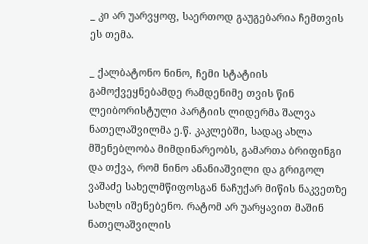_ კი არ უარვყოფ, საერთოდ გაუგებარია ჩემთვის ეს თემა.

_ ქალბატონო ნინო, ჩემი სტატიის გამოქვეყნებამდე რამდენიმე თვის წინ ლეიბორისტული პარტიის ლიდერმა შალვა ნათელაშვილმა ე.წ. კაკლებში, სადაც ახლა მშენებლობა მიმდინარეობს, გამართა ბრიფინგი და თქვა, რომ ნინო ანანიაშვილი და გრიგოლ ვაშაძე სახელმწიფოსგან ნაჩუქარ მიწის ნაკვეთზე სახლს იშენებენო. რატომ არ უარყავით მაშინ ნათელაშვილის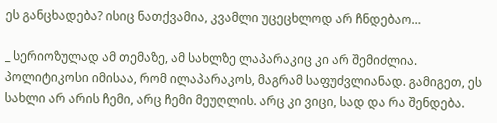ეს განცხადება? ისიც ნათქვამია, კვამლი უცეცხლოდ არ ჩნდებაო…

_ სერიოზულად ამ თემაზე, ამ სახლზე ლაპარაკიც კი არ შემიძლია. პოლიტიკოსი იმისაა, რომ ილაპარაკოს, მაგრამ საფუძვლიანად. გამიგეთ, ეს სახლი არ არის ჩემი, არც ჩემი მეუღლის. არც კი ვიცი, სად და რა შენდება.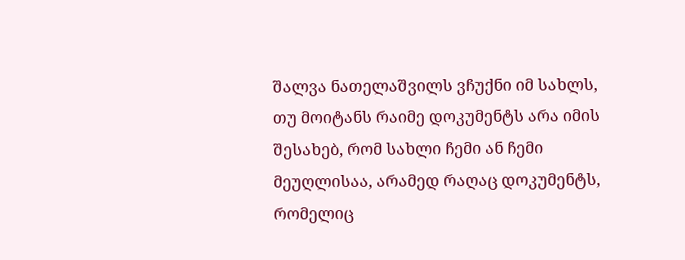შალვა ნათელაშვილს ვჩუქნი იმ სახლს, თუ მოიტანს რაიმე დოკუმენტს არა იმის შესახებ, რომ სახლი ჩემი ან ჩემი მეუღლისაა, არამედ რაღაც დოკუმენტს, რომელიც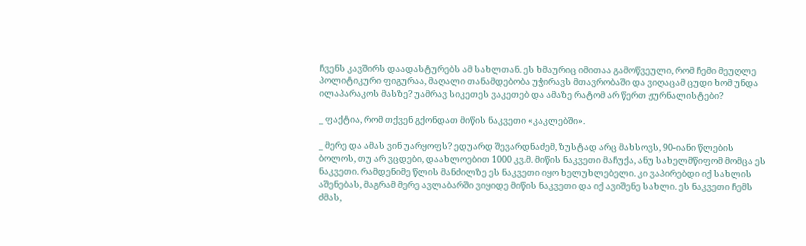ჩვენს კავშირს დაადასტურებს ამ სახლთან. ეს ხმაურიც იმითაა გამოწვეული, რომ ჩემი მეუღლე პოლიტიკური ფიგურაა, მაღალი თანამდებობა უჭირავს მთავრობაში და ვიღაცამ ცუდი ხომ უნდა ილაპარაკოს მასზე? უამრავ სიკეთეს ვაკეთებ და ამაზე რატომ არ წერთ ჟურნალისტები?

_ ფაქტია, რომ თქვენ გქონდათ მიწის ნაკვეთი «კაკლებში».

_ მერე და ამას ვინ უარყოფს? ედუარდ შევარდნაძემ, ზუსტად არც მახსოვს, 90-იანი წლების ბოლოს, თუ არ ვცდები, დაახლოებით 1000 კვ.მ. მიწის ნაკვეთი მაჩუქა, ანუ სახელმწიფომ მომცა ეს ნაკვეთი. რამდენიმე წლის მანძილზე ეს ნაკვეთი იყო ხელუხლებელი. კი ვაპირებდი იქ სახლის აშენებას, მაგრამ მერე ავლაბარში ვიყიდე მიწის ნაკვეთი და იქ ავიშენე სახლი. ეს ნაკვეთი ჩემს ძმას,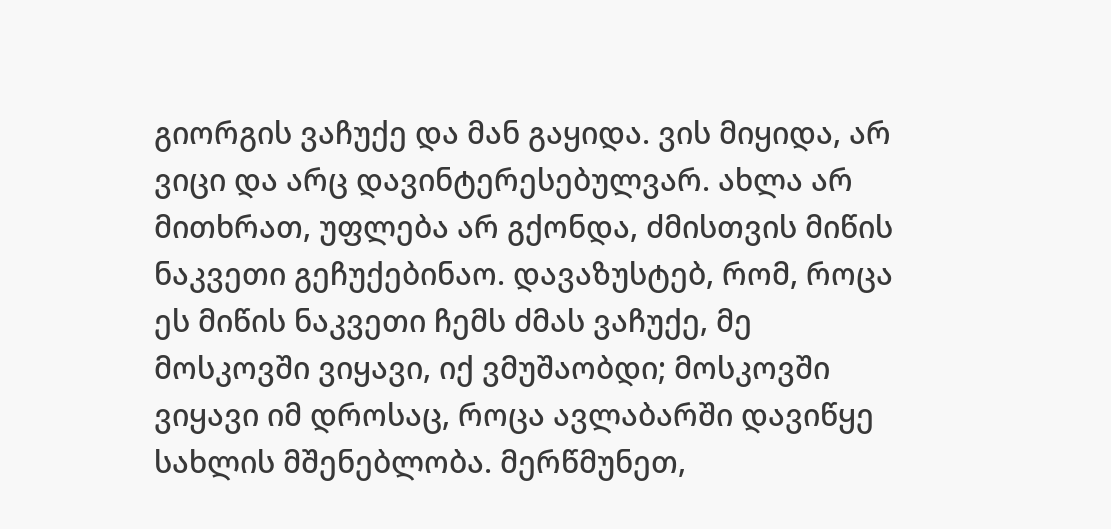გიორგის ვაჩუქე და მან გაყიდა. ვის მიყიდა, არ ვიცი და არც დავინტერესებულვარ. ახლა არ მითხრათ, უფლება არ გქონდა, ძმისთვის მიწის ნაკვეთი გეჩუქებინაო. დავაზუსტებ, რომ, როცა ეს მიწის ნაკვეთი ჩემს ძმას ვაჩუქე, მე მოსკოვში ვიყავი, იქ ვმუშაობდი; მოსკოვში ვიყავი იმ დროსაც, როცა ავლაბარში დავიწყე სახლის მშენებლობა. მერწმუნეთ,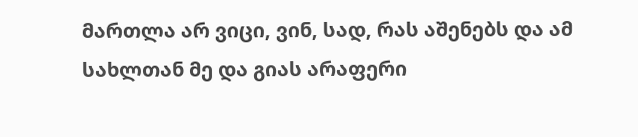მართლა არ ვიცი, ვინ, სად, რას აშენებს და ამ სახლთან მე და გიას არაფერი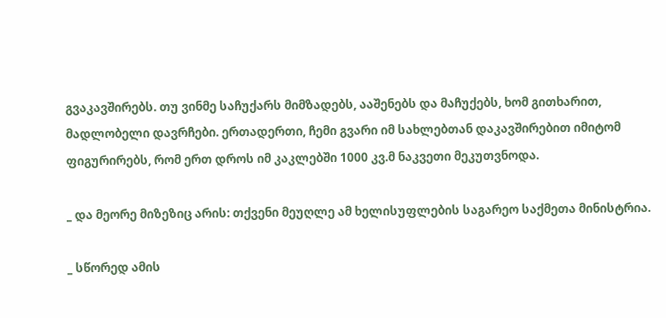გვაკავშირებს. თუ ვინმე საჩუქარს მიმზადებს, ააშენებს და მაჩუქებს, ხომ გითხარით, მადლობელი დავრჩები. ერთადერთი, ჩემი გვარი იმ სახლებთან დაკავშირებით იმიტომ ფიგურირებს, რომ ერთ დროს იმ კაკლებში 1000 კვ.მ ნაკვეთი მეკუთვნოდა.

_ და მეორე მიზეზიც არის: თქვენი მეუღლე ამ ხელისუფლების საგარეო საქმეთა მინისტრია.

_ სწორედ ამის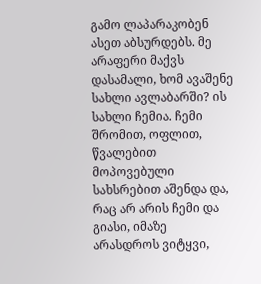გამო ლაპარაკობენ ასეთ აბსურდებს. მე არაფერი მაქვს დასამალი, ხომ ავაშენე სახლი ავლაბარში? ის სახლი ჩემია. ჩემი შრომით, ოფლით, წვალებით მოპოვებული სახსრებით აშენდა და, რაც არ არის ჩემი და გიასი, იმაზე არასდროს ვიტყვი,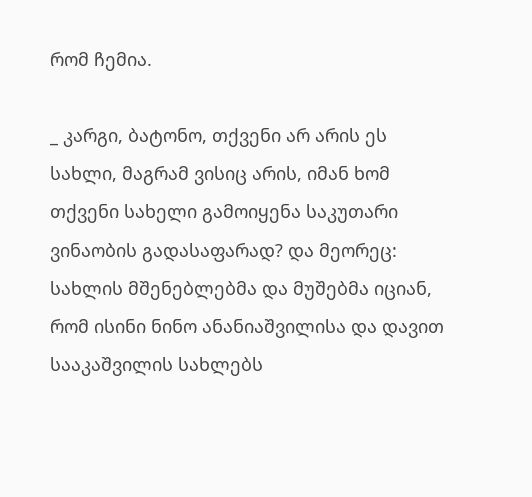რომ ჩემია.

_ კარგი, ბატონო, თქვენი არ არის ეს სახლი, მაგრამ ვისიც არის, იმან ხომ თქვენი სახელი გამოიყენა საკუთარი ვინაობის გადასაფარად? და მეორეც: სახლის მშენებლებმა და მუშებმა იციან, რომ ისინი ნინო ანანიაშვილისა და დავით სააკაშვილის სახლებს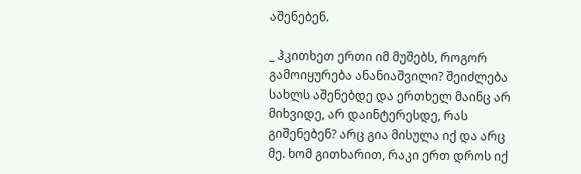აშენებენ.

_ ჰკითხეთ ერთი იმ მუშებს, როგორ გამოიყურება ანანიაშვილი? შეიძლება სახლს აშენებდე და ერთხელ მაინც არ მიხვიდე, არ დაინტერესდე, რას გიშენებენ? არც გია მისულა იქ და არც მე. ხომ გითხარით, რაკი ერთ დროს იქ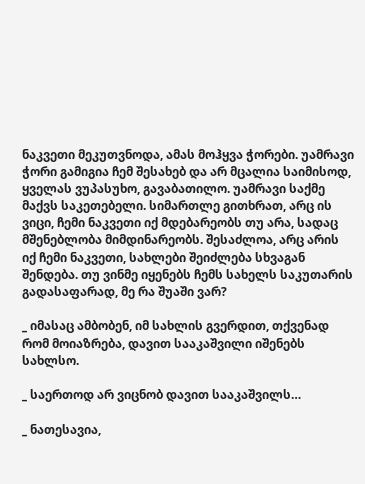ნაკვეთი მეკუთვნოდა, ამას მოჰყვა ჭორები. უამრავი ჭორი გამიგია ჩემ შესახებ და არ მცალია საიმისოდ, ყველას ვუპასუხო, გავაბათილო. უამრავი საქმე მაქვს საკეთებელი. სიმართლე გითხრათ, არც ის ვიცი, ჩემი ნაკვეთი იქ მდებარეობს თუ არა, სადაც მშენებლობა მიმდინარეობს. შესაძლოა, არც არის იქ ჩემი ნაკვეთი, სახლები შეიძლება სხვაგან შენდება. თუ ვინმე იყენებს ჩემს სახელს საკუთარის გადასაფარად, მე რა შუაში ვარ?

_ იმასაც ამბობენ, იმ სახლის გვერდით, თქვენად რომ მოიაზრება, დავით სააკაშვილი იშენებს სახლსო.

_ საერთოდ არ ვიცნობ დავით სააკაშვილს…

_ ნათესავია,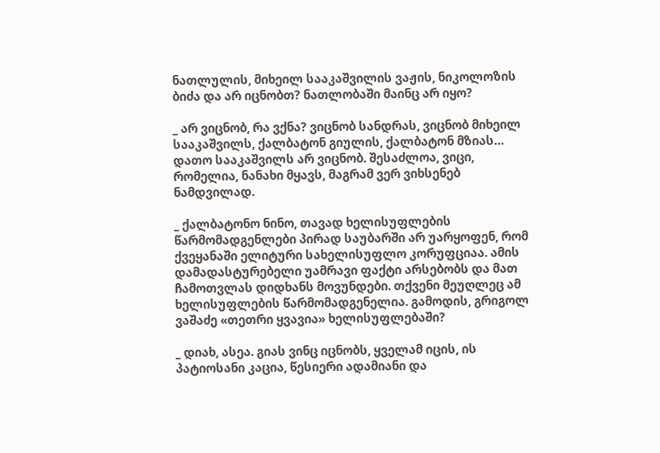ნათლულის, მიხეილ სააკაშვილის ვაჟის, ნიკოლოზის ბიძა და არ იცნობთ? ნათლობაში მაინც არ იყო?

_ არ ვიცნობ, რა ვქნა? ვიცნობ სანდრას, ვიცნობ მიხეილ სააკაშვილს, ქალბატონ გიულის, ქალბატონ მზიას… დათო სააკაშვილს არ ვიცნობ. შესაძლოა, ვიცი, რომელია, ნანახი მყავს, მაგრამ ვერ ვიხსენებ ნამდვილად.

_ ქალბატონო ნინო, თავად ხელისუფლების წარმომადგენლები პირად საუბარში არ უარყოფენ, რომ ქვეყანაში ელიტური სახელისუფლო კორუფციაა. ამის დამადასტურებელი უამრავი ფაქტი არსებობს და მათ ჩამოთვლას დიდხანს მოვუნდები. თქვენი მეუღლეც ამ ხელისუფლების წარმომადგენელია. გამოდის, გრიგოლ ვაშაძე «თეთრი ყვავია» ხელისუფლებაში?

_ დიახ, ასეა. გიას ვინც იცნობს, ყველამ იცის, ის პატიოსანი კაცია, წესიერი ადამიანი და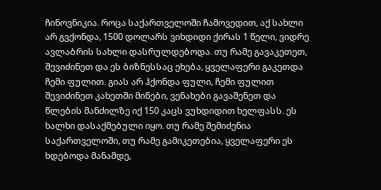ჩინოვნიკია. როცა საქართველოში ჩამოვედით, აქ სახლი არ გვქონდა, 1500 დოლარს ვიხდიდი ქირას 1 წელი, ვიდრე ავლაბრის სახლი დასრულდებოდა. თუ რამე გავაკეთეთ, შევიძინეთ და ეს ბიზნესსაც ეხება, ყველაფერი გაკეთდა ჩემი ფულით. გიას არ ჰქონდა ფული, ჩემი ფულით შევიძინეთ კახეთში მიწები, ვენახები გავაშენეთ და წლების მანძილზე იქ 150 კაცს ვუხდიდით ხელფასს. ეს ხალხი დასაქმებული იყო. თუ რამე შემიძენია საქართველოში, თუ რამე გამიკეთებია, ყველაფერი ეს ხდებოდა მანამდე,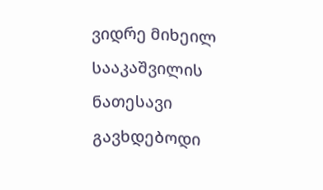ვიდრე მიხეილ სააკაშვილის ნათესავი გავხდებოდი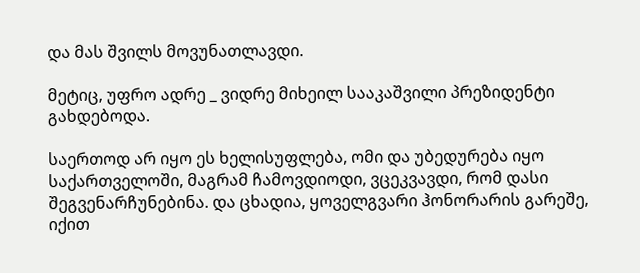და მას შვილს მოვუნათლავდი.

მეტიც, უფრო ადრე _ ვიდრე მიხეილ სააკაშვილი პრეზიდენტი გახდებოდა.

საერთოდ არ იყო ეს ხელისუფლება, ომი და უბედურება იყო საქართველოში, მაგრამ ჩამოვდიოდი, ვცეკვავდი, რომ დასი შეგვენარჩუნებინა. და ცხადია, ყოველგვარი ჰონორარის გარეშე, იქით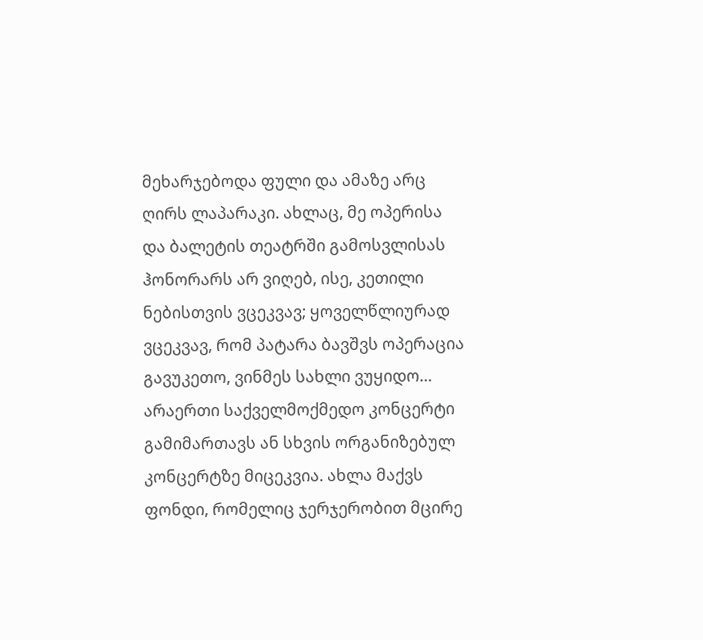მეხარჯებოდა ფული და ამაზე არც ღირს ლაპარაკი. ახლაც, მე ოპერისა და ბალეტის თეატრში გამოსვლისას ჰონორარს არ ვიღებ, ისე, კეთილი ნებისთვის ვცეკვავ; ყოველწლიურად ვცეკვავ, რომ პატარა ბავშვს ოპერაცია გავუკეთო, ვინმეს სახლი ვუყიდო… არაერთი საქველმოქმედო კონცერტი გამიმართავს ან სხვის ორგანიზებულ კონცერტზე მიცეკვია. ახლა მაქვს ფონდი, რომელიც ჯერჯერობით მცირე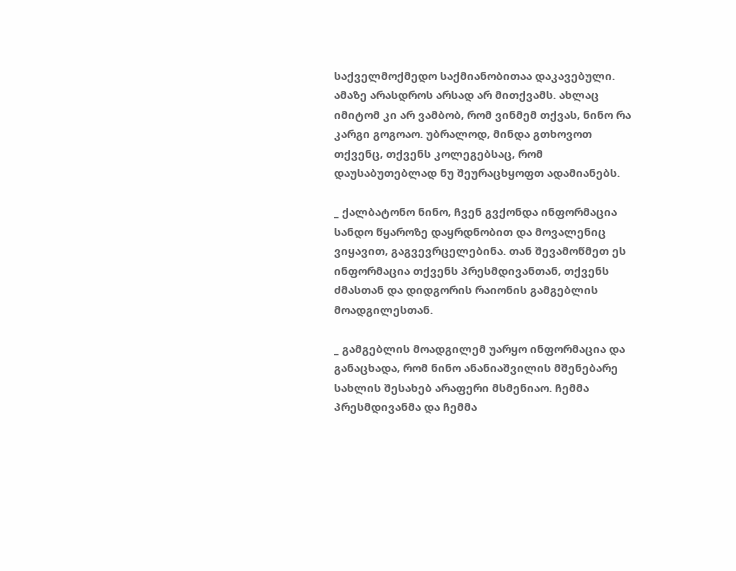საქველმოქმედო საქმიანობითაა დაკავებული. ამაზე არასდროს არსად არ მითქვამს. ახლაც იმიტომ კი არ ვამბობ, რომ ვინმემ თქვას, ნინო რა კარგი გოგოაო. უბრალოდ, მინდა გთხოვოთ თქვენც, თქვენს კოლეგებსაც, რომ დაუსაბუთებლად ნუ შეურაცხყოფთ ადამიანებს.

_ ქალბატონო ნინო, ჩვენ გვქონდა ინფორმაცია სანდო წყაროზე დაყრდნობით და მოვალენიც ვიყავით, გაგვევრცელებინა. თან შევამოწმეთ ეს ინფორმაცია თქვენს პრესმდივანთან, თქვენს ძმასთან და დიდგორის რაიონის გამგებლის მოადგილესთან.

_ გამგებლის მოადგილემ უარყო ინფორმაცია და განაცხადა, რომ ნინო ანანიაშვილის მშენებარე სახლის შესახებ არაფერი მსმენიაო. ჩემმა პრესმდივანმა და ჩემმა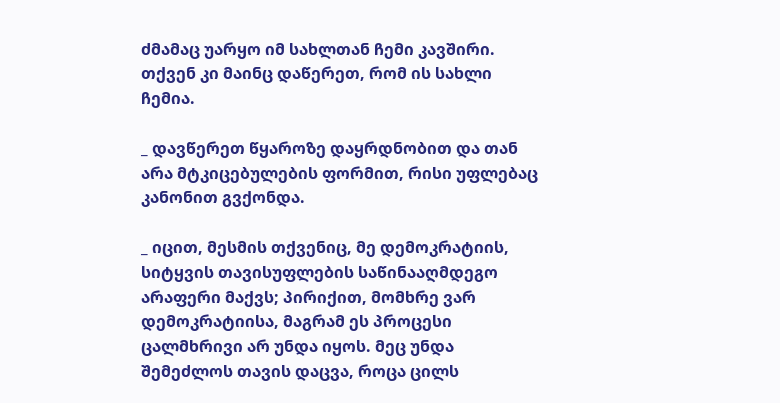ძმამაც უარყო იმ სახლთან ჩემი კავშირი. თქვენ კი მაინც დაწერეთ, რომ ის სახლი ჩემია.

_ დავწერეთ წყაროზე დაყრდნობით და თან არა მტკიცებულების ფორმით, რისი უფლებაც კანონით გვქონდა.

_ იცით, მესმის თქვენიც, მე დემოკრატიის, სიტყვის თავისუფლების საწინააღმდეგო არაფერი მაქვს; პირიქით, მომხრე ვარ დემოკრატიისა, მაგრამ ეს პროცესი ცალმხრივი არ უნდა იყოს. მეც უნდა შემეძლოს თავის დაცვა, როცა ცილს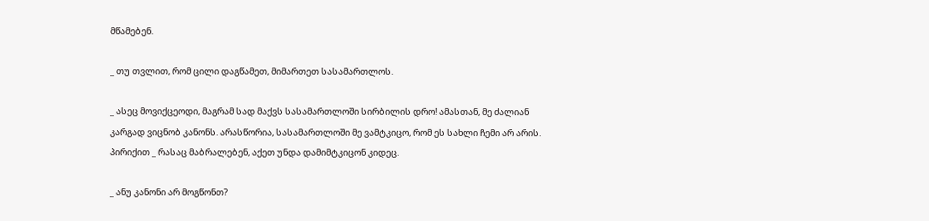მწამებენ.

_ თუ თვლით, რომ ცილი დაგწამეთ, მიმართეთ სასამართლოს.

_ ასეც მოვიქცეოდი, მაგრამ სად მაქვს სასამართლოში სირბილის დრო! ამასთან, მე ძალიან კარგად ვიცნობ კანონს. არასწორია, სასამართლოში მე ვამტკიცო, რომ ეს სახლი ჩემი არ არის. პირიქით _ რასაც მაბრალებენ, აქეთ უნდა დამიმტკიცონ კიდეც.

_ ანუ კანონი არ მოგწონთ?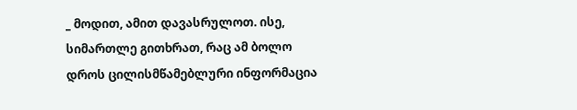_ მოდით, ამით დავასრულოთ. ისე, სიმართლე გითხრათ, რაც ამ ბოლო დროს ცილისმწამებლური ინფორმაცია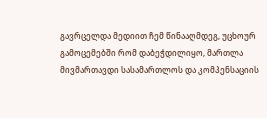გავრცელდა მედიით ჩემ წინააღმდეგ, უცხოურ გამოცემებში რომ დაბეჭდილიყო, მართლა მივმართავდი სასამართლოს და კომპენსაციის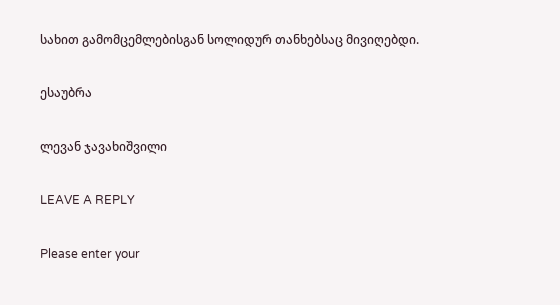სახით გამომცემლებისგან სოლიდურ თანხებსაც მივიღებდი.

ესაუბრა

ლევან ჯავახიშვილი

LEAVE A REPLY

Please enter your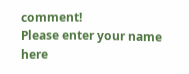comment!
Please enter your name here